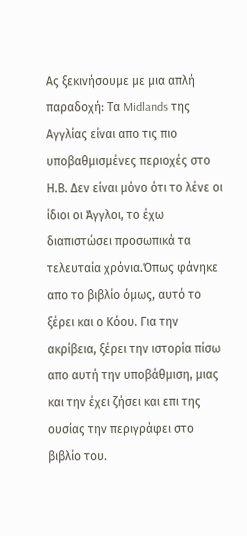Ας ξεκινήσουμε με μια απλή παραδοχή: Τα Midlands της Αγγλίας είναι απο τις πιο υποβαθμισμένες περιοχές στο Η.Β. Δεν είναι μόνο ότι το λένε οι ίδιοι οι Άγγλοι, το έχω διαπιστώσει προσωπικά τα τελευταία χρόνια.Όπως φάνηκε απο το βιβλίο όμως, αυτό το ξέρει και ο Κόου. Για την ακρίβεια, ξέρει την ιστορία πίσω απο αυτή την υποβάθμιση, μιας και την έχει ζήσει και επι της ουσίας την περιγράφει στο βιβλίο του.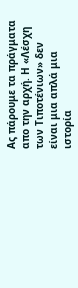Ας πάρουμε τα πράγματα απο την αρχή. Η «Λέσχη των Τιποτένιων» δεν είναι μια απλά μια ιστορία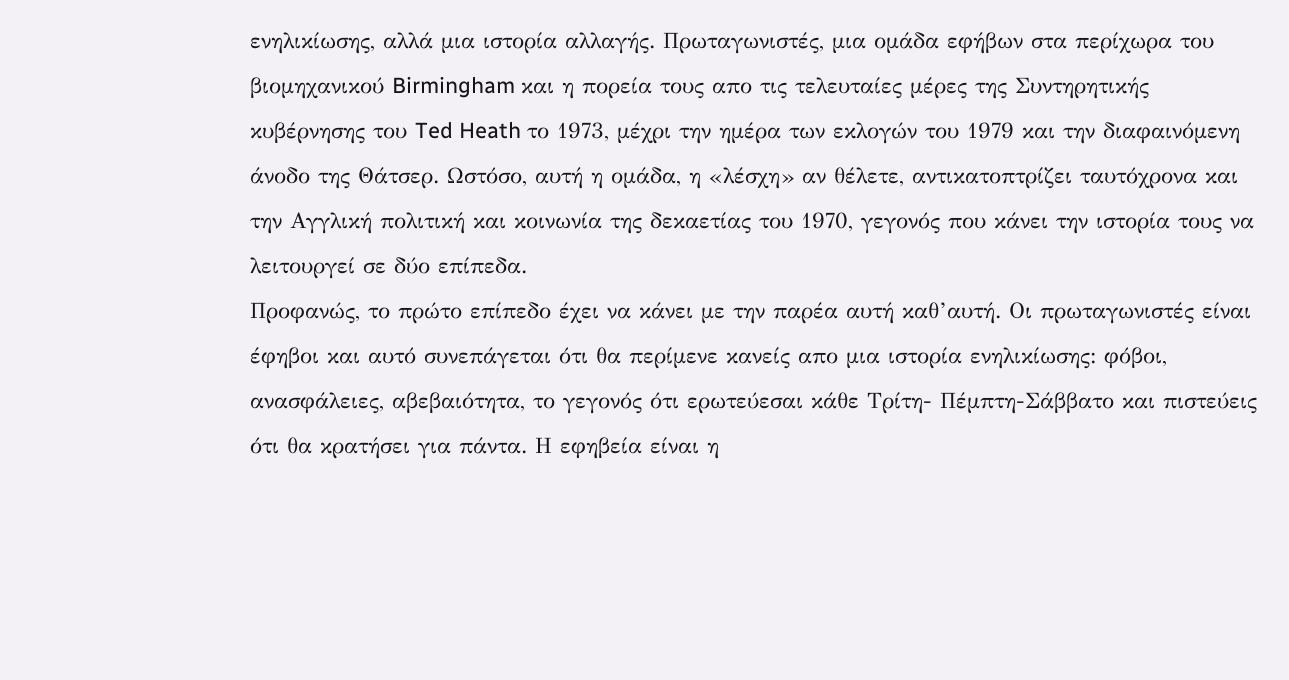ενηλικίωσης, αλλά μια ιστορία αλλαγής. Πρωταγωνιστές, μια ομάδα εφήβων στα περίχωρα του βιομηχανικού Birmingham και η πορεία τους απο τις τελευταίες μέρες της Συντηρητικής κυβέρνησης του Ted Heath το 1973, μέχρι την ημέρα των εκλογών του 1979 και την διαφαινόμενη άνοδο της Θάτσερ. Ωστόσο, αυτή η ομάδα, η «λέσχη» αν θέλετε, αντικατοπτρίζει ταυτόχρονα και την Αγγλική πολιτική και κοινωνία της δεκαετίας του 1970, γεγονός που κάνει την ιστορία τους να λειτουργεί σε δύο επίπεδα.
Προφανώς, το πρώτο επίπεδο έχει να κάνει με την παρέα αυτή καθ’αυτή. Οι πρωταγωνιστές είναι έφηβοι και αυτό συνεπάγεται ότι θα περίμενε κανείς απο μια ιστορία ενηλικίωσης: φόβοι, ανασφάλειες, αβεβαιότητα, το γεγονός ότι ερωτεύεσαι κάθε Τρίτη- Πέμπτη-Σάββατο και πιστεύεις ότι θα κρατήσει για πάντα. Η εφηβεία είναι η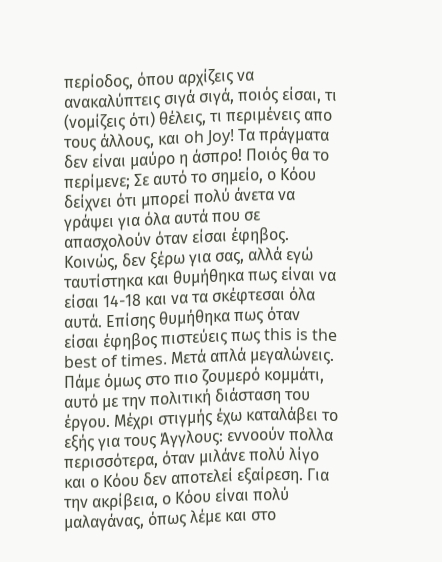περίοδος, όπου αρχίζεις να ανακαλύπτεις σιγά σιγά, ποιός είσαι, τι (νομίζεις ότι) θέλεις, τι περιμένεις απο τους άλλους, και oh Joy! Τα πράγματα δεν είναι μαύρο η άσπρο! Ποιός θα το περίμενε; Σε αυτό το σημείο, ο Κόου δείχνει ότι μπορεί πολύ άνετα να γράψει για όλα αυτά που σε απασχολούν όταν είσαι έφηβος. Κοινώς, δεν ξέρω για σας, αλλά εγώ ταυτίστηκα και θυμήθηκα πως είναι να είσαι 14-18 και να τα σκέφτεσαι όλα αυτά. Επίσης θυμήθηκα πως όταν είσαι έφηβος πιστεύεις πως this is the best of times. Μετά απλά μεγαλώνεις.
Πάμε όμως στο πιο ζουμερό κομμάτι, αυτό με την πολιτική διάσταση του έργου. Μέχρι στιγμής έχω καταλάβει το εξής για τους Άγγλους: εννοούν πολλα περισσότερα, όταν μιλάνε πολύ λίγο και ο Κόου δεν αποτελεί εξαίρεση. Για την ακρίβεια, ο Κόου είναι πολύ μαλαγάνας, όπως λέμε και στο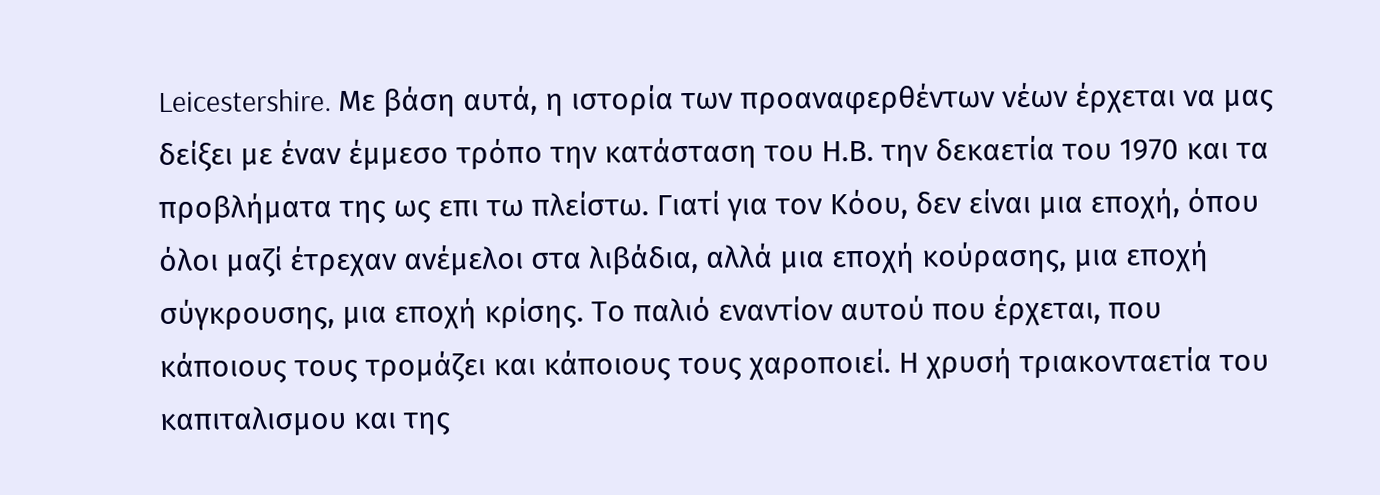Leicestershire. Με βάση αυτά, η ιστορία των προαναφερθέντων νέων έρχεται να μας δείξει με έναν έμμεσο τρόπο την κατάσταση του Η.Β. την δεκαετία του 1970 και τα προβλήματα της ως επι τω πλείστω. Γιατί για τον Κόου, δεν είναι μια εποχή, όπου όλοι μαζί έτρεχαν ανέμελοι στα λιβάδια, αλλά μια εποχή κούρασης, μια εποχή σύγκρουσης, μια εποχή κρίσης. Το παλιό εναντίον αυτού που έρχεται, που κάποιους τους τρομάζει και κάποιους τους χαροποιεί. Η χρυσή τριακονταετία του καπιταλισμου και της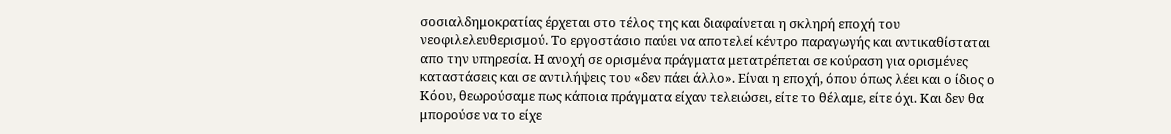σοσιαλδημοκρατίας έρχεται στο τέλος της και διαφαίνεται η σκληρή εποχή του νεοφιλελευθερισμού. Το εργοστάσιο παύει να αποτελεί κέντρο παραγωγής και αντικαθίσταται απο την υπηρεσία. Η ανοχή σε ορισμένα πράγματα μετατρέπεται σε κούραση για ορισμένες καταστάσεις και σε αντιλήψεις του «δεν πάει άλλο». Είναι η εποχή, όπου όπως λέει και ο ίδιος ο Κόου, θεωρούσαμε πως κάποια πράγματα είχαν τελειώσει, είτε το θέλαμε, είτε όχι. Και δεν θα μπορούσε να το είχε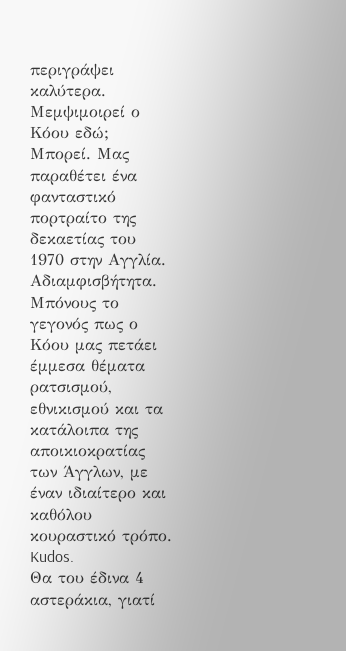περιγράψει καλύτερα. Μεμψιμοιρεί ο Κόου εδώ; Μπορεί. Μας παραθέτει ένα φανταστικό πορτραίτο της δεκαετίας του 1970 στην Αγγλία. Αδιαμφισβήτητα. Μπόνους το γεγονός πως ο Κόου μας πετάει έμμεσα θέματα ρατσισμού, εθνικισμού και τα κατάλοιπα της αποικιοκρατίας των Άγγλων, με έναν ιδιαίτερο και καθόλου κουραστικό τρόπο. Kudos.
Θα του έδινα 4 αστεράκια, γιατί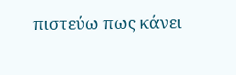πιστεύω πως κάνει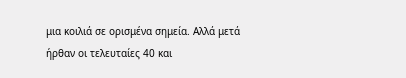μια κοιλιά σε ορισμένα σημεία. Αλλά μετά ήρθαν οι τελευταίες 40 και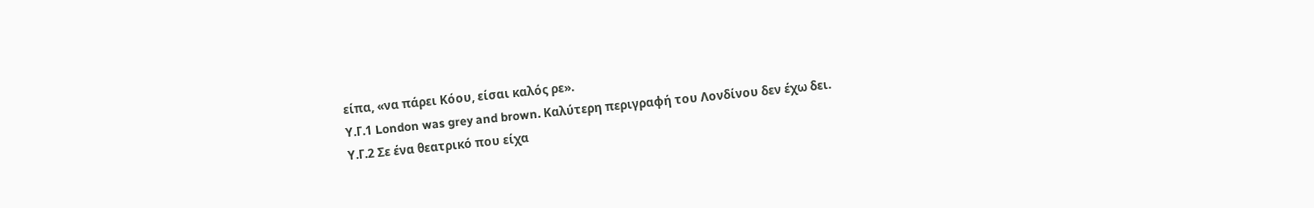είπα, «να πάρει Κόου, είσαι καλός ρε».
Υ.Γ.1 London was grey and brown. Καλύτερη περιγραφή του Λονδίνου δεν έχω δει.
Υ.Γ.2 Σε ένα θεατρικό που είχα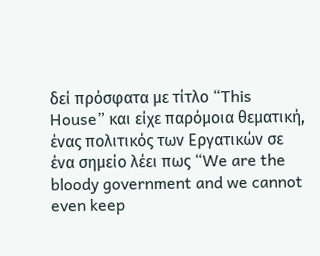δεί πρόσφατα με τίτλο “This House” και είχε παρόμοια θεματική, ένας πολιτικός των Εργατικών σε ένα σημείο λέει πως “We are the bloody government and we cannot even keep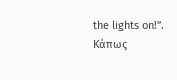the lights on!”. Κάπως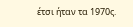έτσι ήταν τα 1970ς.